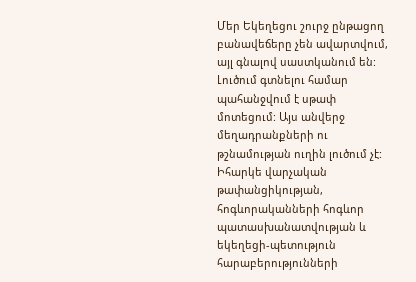Մեր Եկեղեցու շուրջ ընթացող բանավեճերը չեն ավարտվում, այլ գնալով սաստկանում են: Լուծում գտնելու համար պահանջվում է սթափ մոտեցում: Այս անվերջ մեղադրանքների ու թշնամության ուղին լուծում չէ: Իհարկե վարչական թափանցիկության, հոգևորականների հոգևոր պատասխանատվության և եկեղեցի-պետություն հարաբերությունների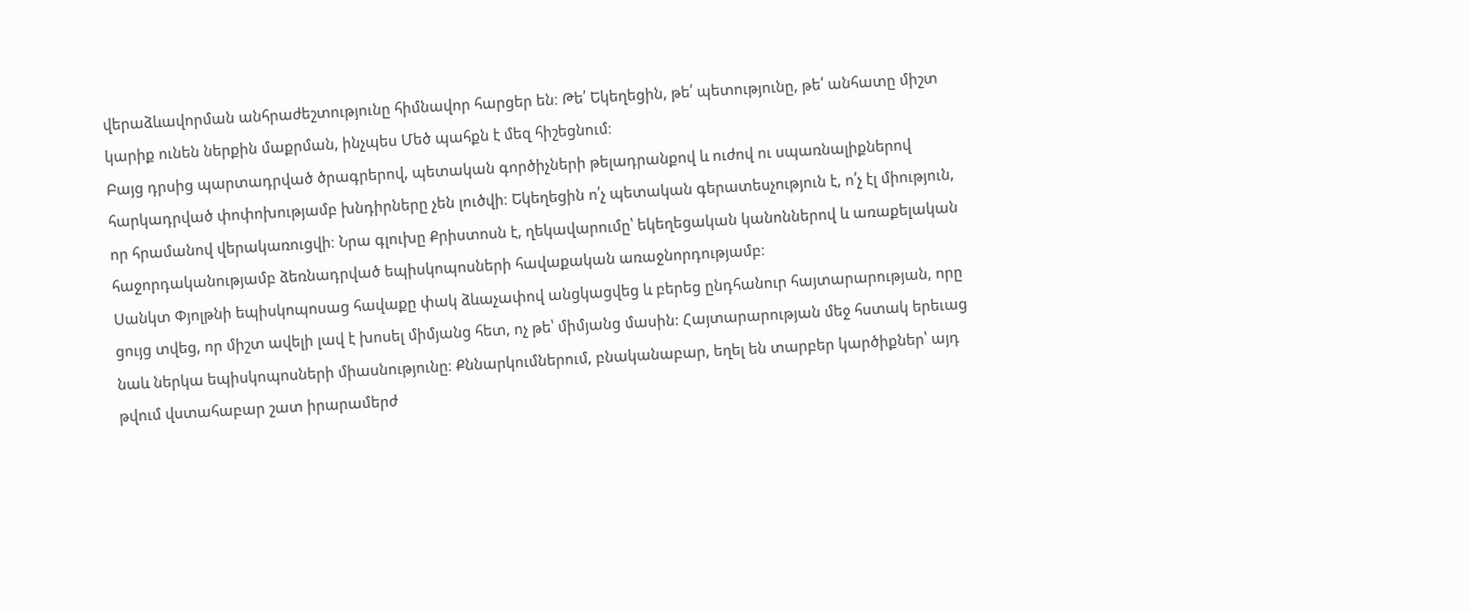վերաձևավորման անհրաժեշտությունը հիմնավոր հարցեր են։ Թե՛ Եկեղեցին, թե՛ պետությունը, թե՛ անհատը միշտ կարիք ունեն ներքին մաքրման, ինչպես Մեծ պահքն է մեզ հիշեցնում։
Բայց դրսից պարտադրված ծրագրերով, պետական գործիչների թելադրանքով և ուժով ու սպառնալիքներով հարկադրված փոփոխությամբ խնդիրները չեն լուծվի։ Եկեղեցին ո՛չ պետական գերատեսչություն է, ո՛չ էլ միություն, որ հրամանով վերակառուցվի։ Նրա գլուխը Քրիստոսն է, ղեկավարումը՝ եկեղեցական կանոններով և առաքելական հաջորդականությամբ ձեռնադրված եպիսկոպոսների հավաքական առաջնորդությամբ։
Սանկտ Փյոլթնի եպիսկոպոսաց հավաքը փակ ձևաչափով անցկացվեց և բերեց ընդհանուր հայտարարության, որը ցույց տվեց, որ միշտ ավելի լավ է խոսել միմյանց հետ, ոչ թե՝ միմյանց մասին: Հայտարարության մեջ հստակ երեւաց նաև ներկա եպիսկոպոսների միասնությունը։ Քննարկումներում, բնականաբար, եղել են տարբեր կարծիքներ՝ այդ թվում վստահաբար շատ իրարամերժ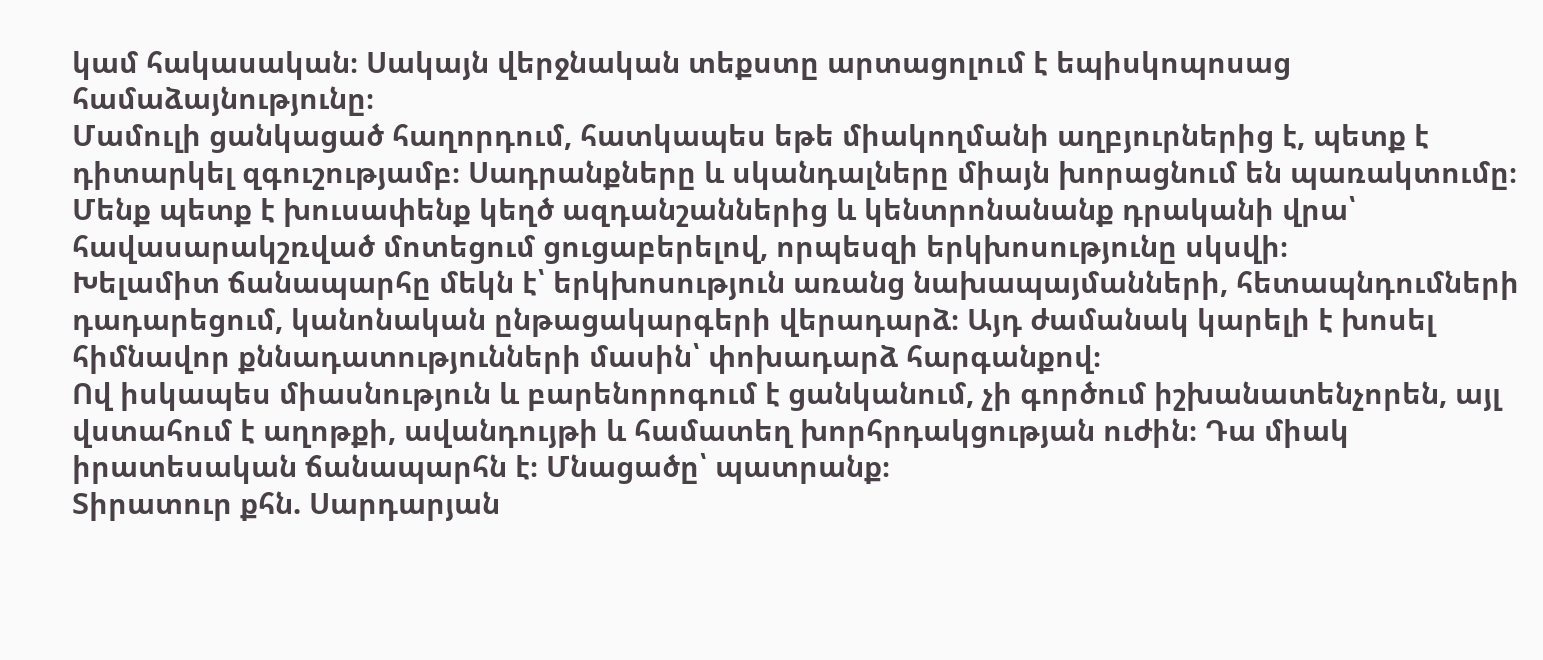կամ հակասական։ Սակայն վերջնական տեքստը արտացոլում է եպիսկոպոսաց համաձայնությունը։
Մամուլի ցանկացած հաղորդում, հատկապես եթե միակողմանի աղբյուրներից է, պետք է դիտարկել զգուշությամբ։ Սադրանքները և սկանդալները միայն խորացնում են պառակտումը։ Մենք պետք է խուսափենք կեղծ ազդանշաններից և կենտրոնանանք դրականի վրա՝ հավասարակշռված մոտեցում ցուցաբերելով, որպեսզի երկխոսությունը սկսվի։
Խելամիտ ճանապարհը մեկն է՝ երկխոսություն առանց նախապայմանների, հետապնդումների դադարեցում, կանոնական ընթացակարգերի վերադարձ։ Այդ ժամանակ կարելի է խոսել հիմնավոր քննադատությունների մասին՝ փոխադարձ հարգանքով։
Ով իսկապես միասնություն և բարենորոգում է ցանկանում, չի գործում իշխանատենչորեն, այլ վստահում է աղոթքի, ավանդույթի և համատեղ խորհրդակցության ուժին։ Դա միակ իրատեսական ճանապարհն է։ Մնացածը՝ պատրանք։
Տիրատուր քհն. Սարդարյան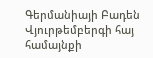Գերմանիայի Բադեն Վյուրթեմբերգի հայ համայնքի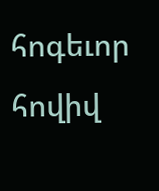հոգեւոր հովիվ